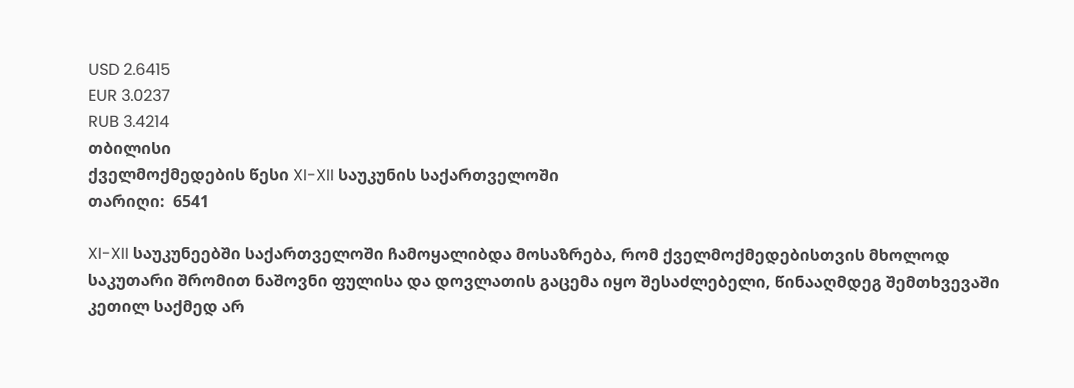USD 2.6415
EUR 3.0237
RUB 3.4214
თბილისი
ქველმოქმედების წესი XI-XII საუკუნის საქართველოში
თარიღი:  6541

XI-XII საუკუნეებში საქართველოში ჩამოყალიბდა მოსაზრება, რომ ქველმოქმედებისთვის მხოლოდ საკუთარი შრომით ნაშოვნი ფულისა და დოვლათის გაცემა იყო შესაძლებელი, წინააღმდეგ შემთხვევაში კეთილ საქმედ არ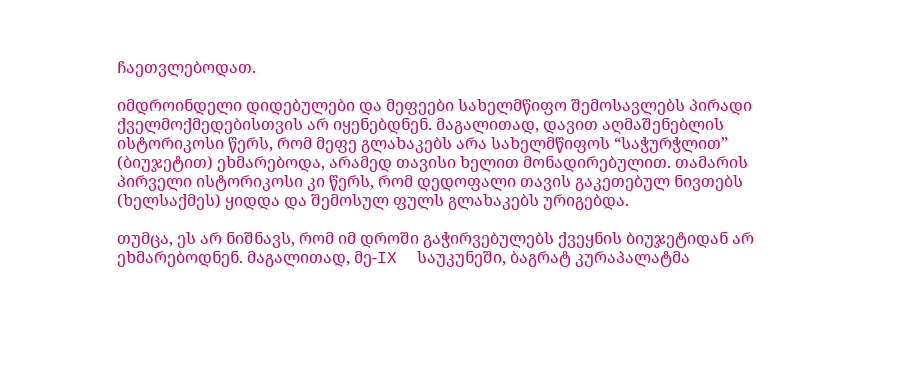ჩაეთვლებოდათ.

იმდროინდელი დიდებულები და მეფეები სახელმწიფო შემოსავლებს პირადი ქველმოქმედებისთვის არ იყენებდნენ. მაგალითად, დავით აღმაშენებლის ისტორიკოსი წერს, რომ მეფე გლახაკებს არა სახელმწიფოს “საჭურჭლით” (ბიუჯეტით) ეხმარებოდა, არამედ თავისი ხელით მონადირებულით. თამარის პირველი ისტორიკოსი კი წერს, რომ დედოფალი თავის გაკეთებულ ნივთებს (ხელსაქმეს) ყიდდა და შემოსულ ფულს გლახაკებს ურიგებდა.

თუმცა, ეს არ ნიშნავს, რომ იმ დროში გაჭირვებულებს ქვეყნის ბიუჯეტიდან არ ეხმარებოდნენ. მაგალითად, მე-IX  საუკუნეში, ბაგრატ კურაპალატმა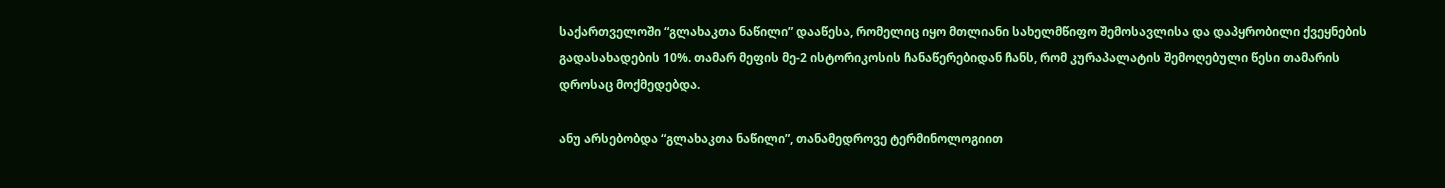საქართველოში “გლახაკთა ნაწილი” დააწესა, რომელიც იყო მთლიანი სახელმწიფო შემოსავლისა და დაპყრობილი ქვეყნების გადასახადების 10%. თამარ მეფის მე-2 ისტორიკოსის ჩანაწერებიდან ჩანს, რომ კურაპალატის შემოღებული წესი თამარის დროსაც მოქმედებდა.

ანუ არსებობდა “გლახაკთა ნაწილი”, თანამედროვე ტერმინოლოგიით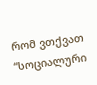რომ ვთქვათ “სოციალური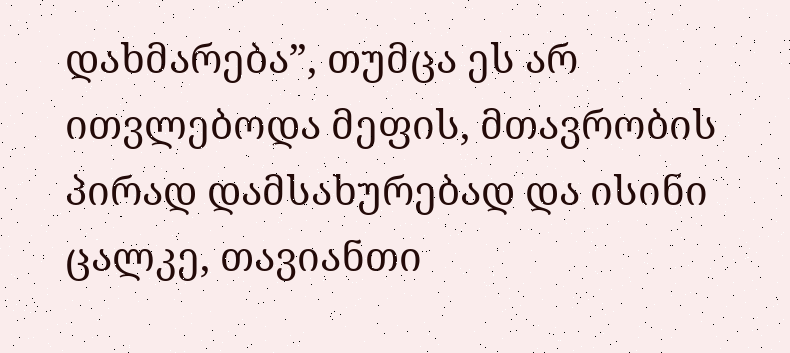დახმარება”, თუმცა ეს არ ითვლებოდა მეფის, მთავრობის პირად დამსახურებად და ისინი ცალკე, თავიანთი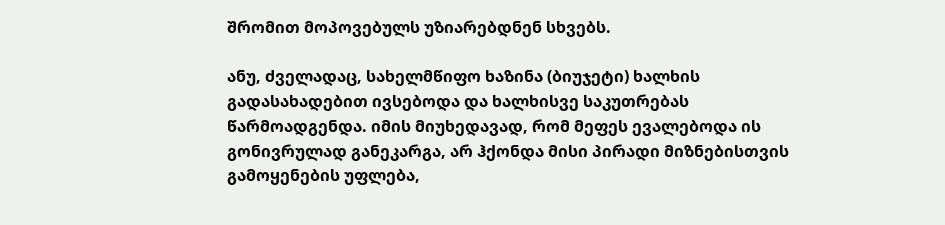შრომით მოპოვებულს უზიარებდნენ სხვებს.

ანუ, ძველადაც, სახელმწიფო ხაზინა (ბიუჯეტი) ხალხის გადასახადებით ივსებოდა და ხალხისვე საკუთრებას წარმოადგენდა. იმის მიუხედავად, რომ მეფეს ევალებოდა ის გონივრულად განეკარგა, არ ჰქონდა მისი პირადი მიზნებისთვის გამოყენების უფლება,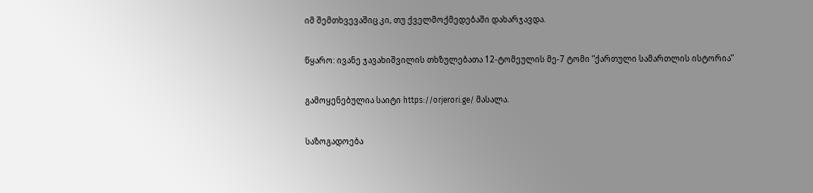იმ შემთხვევაშიც კი, თუ ქველმოქმედებაში დახარჯავდა.

წყარო: ივანე ჯავახიშვილის თხზულებათა 12-ტომეულის მე-7 ტომი “ქართული სამართლის ისტორია”

გამოყენებულია საიტი https://orjerori.ge/ მასალა.

საზოგადოება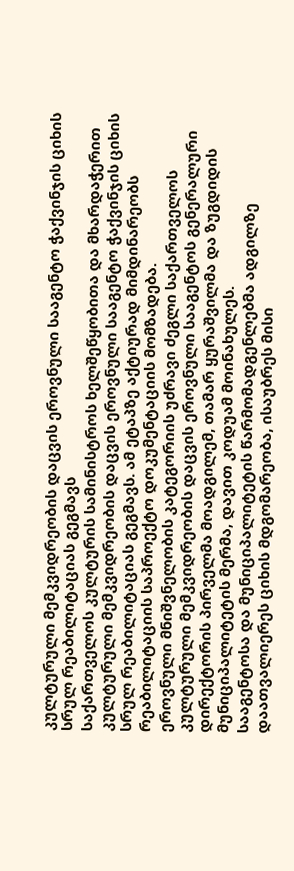კულტურული მემკვიდრეობის დაცვის ეროვნული სააგენტო ჭაქვინჯის ციხის სრულ რეაბილიტაციას გეგმავს
საქართველოს კულტურის სამინისტროს ხელშეწყობითა და მხარდაჭერით კულტურული მემკვიდრეობის დაცვის ეროვნული სააგენტო ჭაქვინჯის ციხის სრულ რეაბილიტაციას გეგმავს. ამ ეტაპზე აქტიურად მიმდინარეობს რეაბილიტაციის საპროექტო დოკუმენტაციის მომზადება.
ეროვნული მნიშვნელობის კატეგორიის უძრავი ძეგლი საქართველოს კულტურული მემკვიდრეობის დაცვის ეროვნული სააგენტოს გენერალური დირექტორის პირველმა მოადგილემ, თამარ ყურაშვილმა და ზუგდიდის მუნიციპალიტეტის მერმა, დავით კოდუამ მოინახულეს.
სააგენტოსა და მუნიციპალიტეტის წარმომადგენლებმა ადგილზე დაათვალიერეს ციხის მდგომარეობა, ისაუბრეს მისი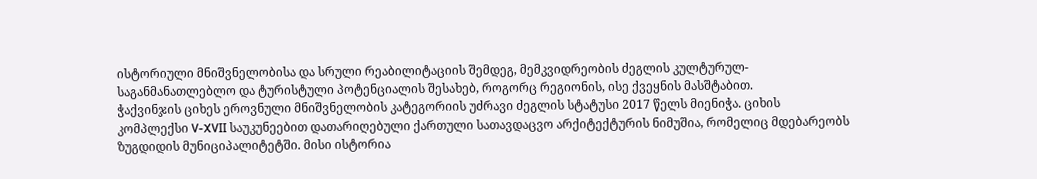ისტორიული მნიშვნელობისა და სრული რეაბილიტაციის შემდეგ, მემკვიდრეობის ძეგლის კულტურულ-საგანმანათლებლო და ტურისტული პოტენციალის შესახებ, როგორც რეგიონის, ისე ქვეყნის მასშტაბით.
ჭაქვინჯის ციხეს ეროვნული მნიშვნელობის კატეგორიის უძრავი ძეგლის სტატუსი 2017 წელს მიენიჭა. ციხის კომპლექსი V-XVII საუკუნეებით დათარიღებული ქართული სათავდაცვო არქიტექტურის ნიმუშია, რომელიც მდებარეობს ზუგდიდის მუნიციპალიტეტში. მისი ისტორია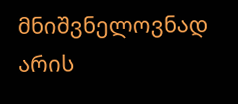მნიშვნელოვნად არის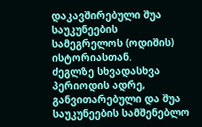დაკავშირებული შუა საუკუნეების სამეგრელოს (ოდიშის) ისტორიასთან.
ძეგლზე სხვადასხვა პერიოდის ადრე, განვითარებული და შუა საუკუნეების სამშენებლო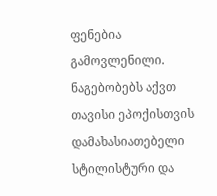ფენებია გამოვლენილი. ნაგებობებს აქვთ თავისი ეპოქისთვის დამახასიათებელი სტილისტური და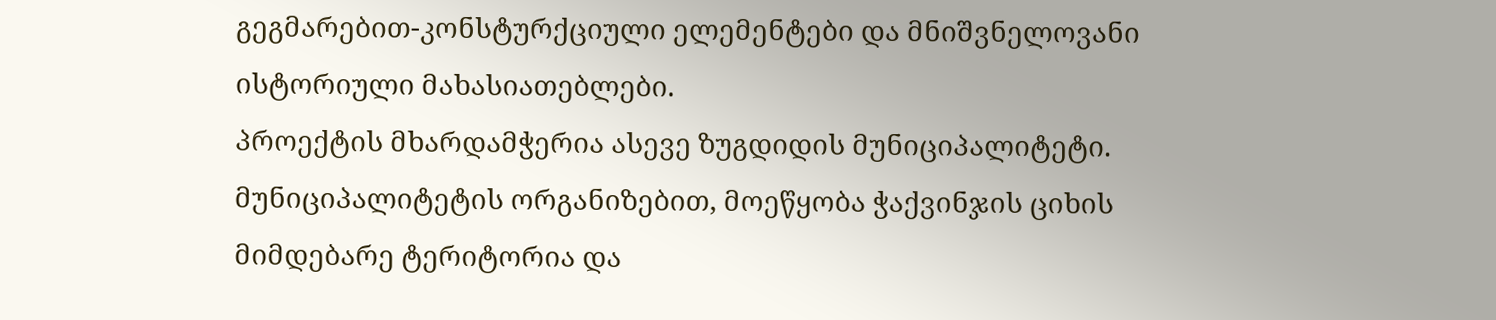გეგმარებით-კონსტურქციული ელემენტები და მნიშვნელოვანი ისტორიული მახასიათებლები.
პროექტის მხარდამჭერია ასევე ზუგდიდის მუნიციპალიტეტი. მუნიციპალიტეტის ორგანიზებით, მოეწყობა ჭაქვინჯის ციხის მიმდებარე ტერიტორია და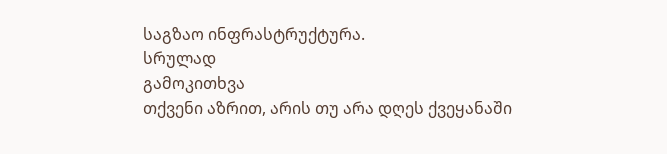საგზაო ინფრასტრუქტურა.
სრულად
გამოკითხვა
თქვენი აზრით, არის თუ არა დღეს ქვეყანაში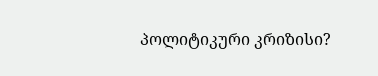პოლიტიკური კრიზისი?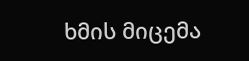ხმის მიცემა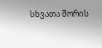სხვათა შორის